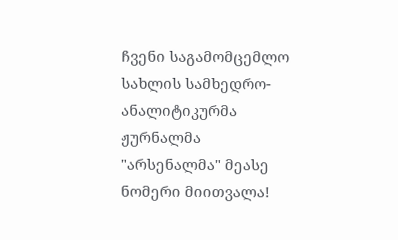ჩვენი საგამომცემლო სახლის სამხედრო-ანალიტიკურმა ჟურნალმა "არსენალმა" მეასე ნომერი მიითვალა!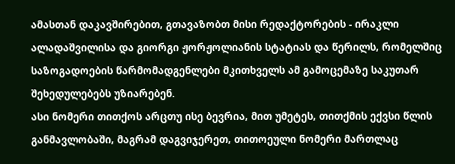ამასთან დაკავშირებით, გთავაზობთ მისი რედაქტორების - ირაკლი ალადაშვილისა და გიორგი ჟორჟოლიანის სტატიას და წერილს, რომელშიც საზოგადოების წარმომადგენლები მკითხველს ამ გამოცემაზე საკუთარ შეხედულებებს უზიარებენ.
ასი ნომერი თითქოს არცთუ ისე ბევრია, მით უმეტეს, თითქმის ექვსი წლის განმავლობაში, მაგრამ დაგვიჯერეთ, თითოეული ნომერი მართლაც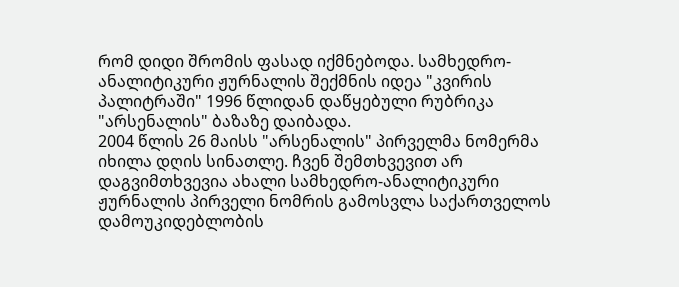რომ დიდი შრომის ფასად იქმნებოდა. სამხედრო-ანალიტიკური ჟურნალის შექმნის იდეა "კვირის პალიტრაში" 1996 წლიდან დაწყებული რუბრიკა "არსენალის" ბაზაზე დაიბადა.
2004 წლის 26 მაისს "არსენალის" პირველმა ნომერმა იხილა დღის სინათლე. ჩვენ შემთხვევით არ დაგვიმთხვევია ახალი სამხედრო-ანალიტიკური ჟურნალის პირველი ნომრის გამოსვლა საქართველოს დამოუკიდებლობის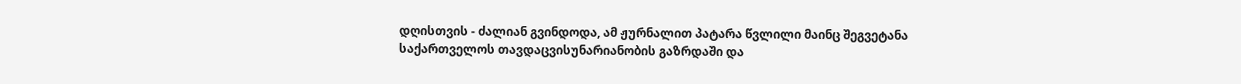დღისთვის - ძალიან გვინდოდა, ამ ჟურნალით პატარა წვლილი მაინც შეგვეტანა საქართველოს თავდაცვისუნარიანობის გაზრდაში და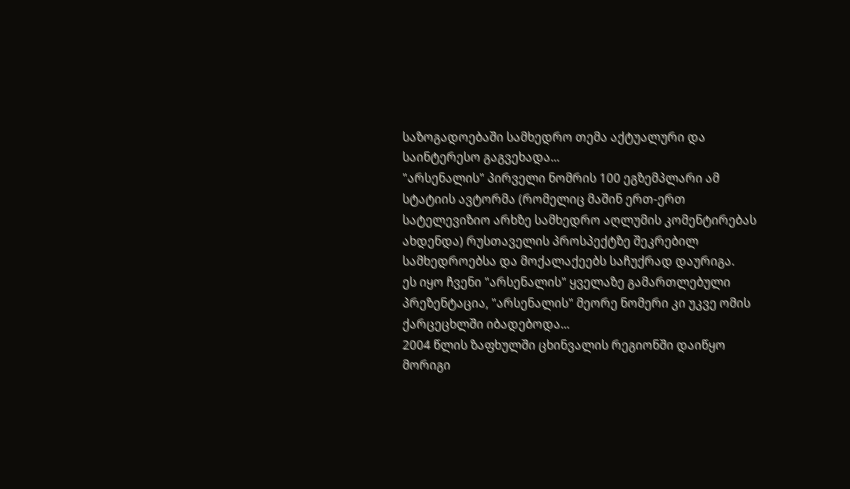საზოგადოებაში სამხედრო თემა აქტუალური და საინტერესო გაგვეხადა...
"არსენალის" პირველი ნომრის 100 ეგზემპლარი ამ სტატიის ავტორმა (რომელიც მაშინ ერთ-ერთ სატელევიზიო არხზე სამხედრო აღლუმის კომენტირებას ახდენდა) რუსთაველის პროსპექტზე შეკრებილ სამხედროებსა და მოქალაქეებს საჩუქრად დაურიგა.
ეს იყო ჩვენი "არსენალის" ყველაზე გამართლებული პრეზენტაცია, "არსენალის" მეორე ნომერი კი უკვე ომის ქარცეცხლში იბადებოდა...
2004 წლის ზაფხულში ცხინვალის რეგიონში დაიწყო მორიგი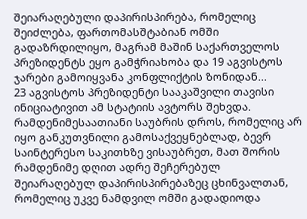შეიარაღებული დაპირისპირება, რომელიც შეიძლება, ფართომასშტაბიან ომში გადაზრდილიყო, მაგრამ მაშინ საქართველოს პრეზიდენტს ეყო გამჭრიახობა და 19 აგვისტოს ჯარები გამოიყვანა კონფლიქტის ზონიდან...
23 აგვისტოს პრეზიდენტი სააკაშვილი თავისი ინიციატივით ამ სტატიის ავტორს შეხვდა. რამდენიმესაათიანი საუბრის დროს, რომელიც არ იყო განკუთვნილი გამოსაქვეყნებლად, ბევრ საინტერესო საკითხზე ვისაუბრეთ, მათ შორის რამდენიმე დღით ადრე შეჩერებულ შეიარაღებულ დაპირისპირებაზეც ცხინვალთან, რომელიც უკვე ნამდვილ ომში გადადიოდა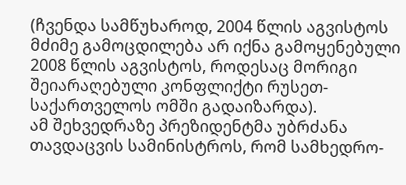(ჩვენდა სამწუხაროდ, 2004 წლის აგვისტოს მძიმე გამოცდილება არ იქნა გამოყენებული 2008 წლის აგვისტოს, როდესაც მორიგი შეიარაღებული კონფლიქტი რუსეთ-საქართველოს ომში გადაიზარდა).
ამ შეხვედრაზე პრეზიდენტმა უბრძანა თავდაცვის სამინისტროს, რომ სამხედრო-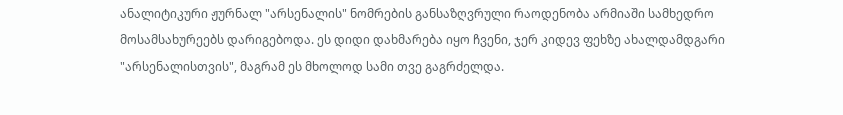ანალიტიკური ჟურნალ "არსენალის" ნომრების განსაზღვრული რაოდენობა არმიაში სამხედრო მოსამსახურეებს დარიგებოდა. ეს დიდი დახმარება იყო ჩვენი, ჯერ კიდევ ფეხზე ახალდამდგარი "არსენალისთვის", მაგრამ ეს მხოლოდ სამი თვე გაგრძელდა.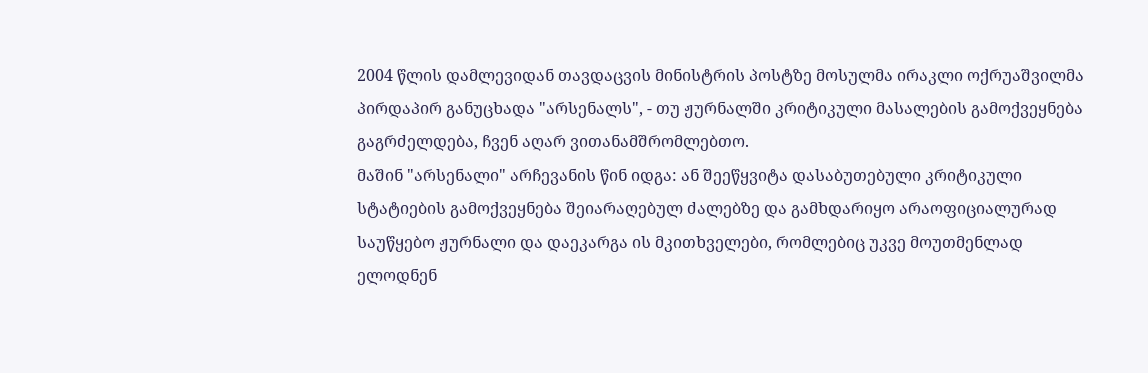2004 წლის დამლევიდან თავდაცვის მინისტრის პოსტზე მოსულმა ირაკლი ოქრუაშვილმა პირდაპირ განუცხადა "არსენალს", - თუ ჟურნალში კრიტიკული მასალების გამოქვეყნება გაგრძელდება, ჩვენ აღარ ვითანამშრომლებთო.
მაშინ "არსენალი" არჩევანის წინ იდგა: ან შეეწყვიტა დასაბუთებული კრიტიკული სტატიების გამოქვეყნება შეიარაღებულ ძალებზე და გამხდარიყო არაოფიციალურად საუწყებო ჟურნალი და დაეკარგა ის მკითხველები, რომლებიც უკვე მოუთმენლად ელოდნენ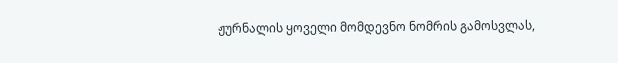ჟურნალის ყოველი მომდევნო ნომრის გამოსვლას,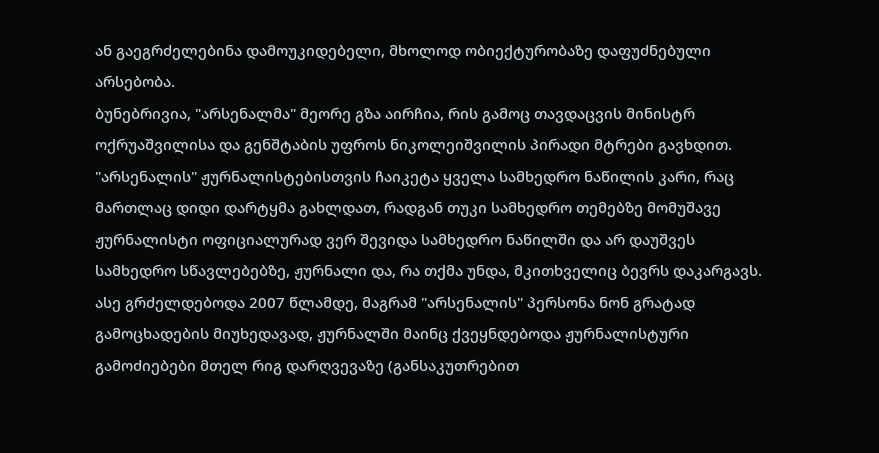ან გაეგრძელებინა დამოუკიდებელი, მხოლოდ ობიექტურობაზე დაფუძნებული არსებობა.
ბუნებრივია, "არსენალმა" მეორე გზა აირჩია, რის გამოც თავდაცვის მინისტრ ოქრუაშვილისა და გენშტაბის უფროს ნიკოლეიშვილის პირადი მტრები გავხდით. "არსენალის" ჟურნალისტებისთვის ჩაიკეტა ყველა სამხედრო ნაწილის კარი, რაც მართლაც დიდი დარტყმა გახლდათ, რადგან თუკი სამხედრო თემებზე მომუშავე ჟურნალისტი ოფიციალურად ვერ შევიდა სამხედრო ნაწილში და არ დაუშვეს სამხედრო სწავლებებზე, ჟურნალი და, რა თქმა უნდა, მკითხველიც ბევრს დაკარგავს.
ასე გრძელდებოდა 2007 წლამდე, მაგრამ "არსენალის" პერსონა ნონ გრატად გამოცხადების მიუხედავად, ჟურნალში მაინც ქვეყნდებოდა ჟურნალისტური გამოძიებები მთელ რიგ დარღვევაზე (განსაკუთრებით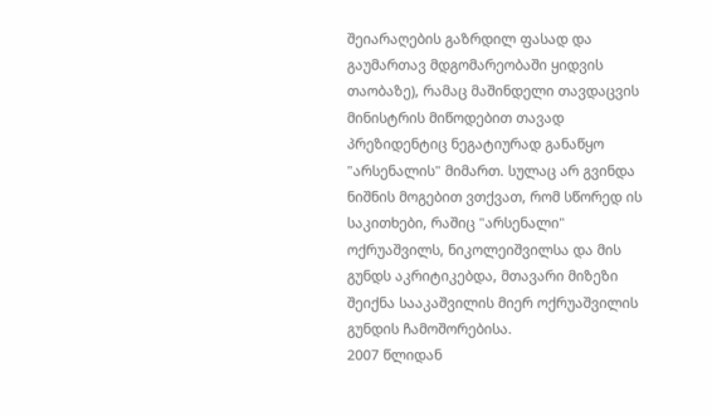შეიარაღების გაზრდილ ფასად და გაუმართავ მდგომარეობაში ყიდვის თაობაზე), რამაც მაშინდელი თავდაცვის მინისტრის მიწოდებით თავად პრეზიდენტიც ნეგატიურად განაწყო "არსენალის" მიმართ. სულაც არ გვინდა ნიშნის მოგებით ვთქვათ, რომ სწორედ ის საკითხები, რაშიც "არსენალი" ოქრუაშვილს, ნიკოლეიშვილსა და მის გუნდს აკრიტიკებდა, მთავარი მიზეზი შეიქნა სააკაშვილის მიერ ოქრუაშვილის გუნდის ჩამოშორებისა.
2007 წლიდან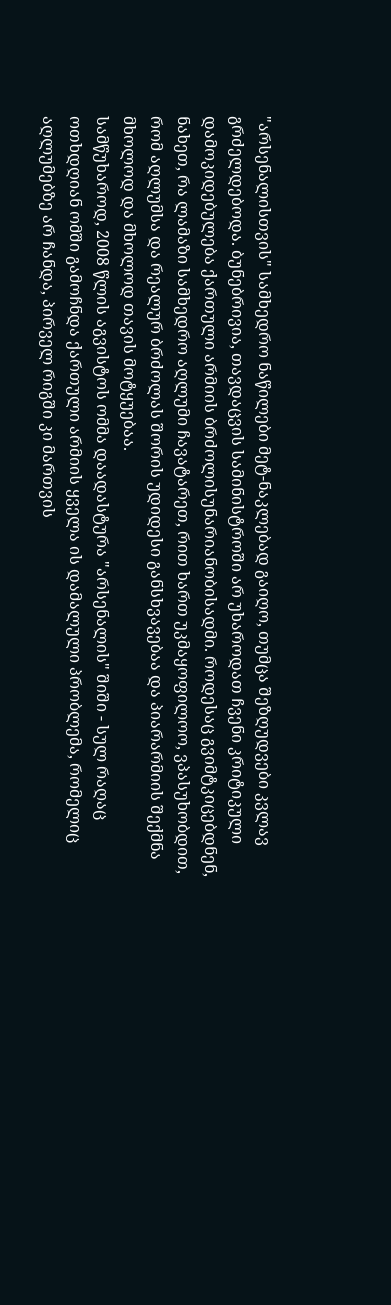"არსენალისთვის" სამხედრო ნაწილები მეტ-ნაკლებად გაიღო, თუმცა შეზღუდვები კვლავ გრძელდებოდა. ბუნებრივია, თავდაცვის სამინისტროში არ უხაროდათ ჩვენი კრიტიკული დამოკიდებულება ქართული არმიის ბრძოლისუნარიანობისადმი. როდესაც გვიმტკიცებდნენ, ნახეთ, რა ლამაზი სამხედრო აღლუმი ჩავატარეთ, რით ხართ უკმაყოფილოო, ვპასუხობდით, რომ აღლუმსა და რეალურ ბრძოლას შორის უდიდესი განსხვავებაა და პიარარმიის შექმნა მხოლოდ და მხოლოდ თავის მოტყუებაა.
სამწუხაროდ, 2008 წლის აგვისტოს ომმა დაადასტურა "არსენალის" შიში - სულ რაღაც ოთხდღიან ომში გამოჩნდა ქართული არმიის ყველა ის დამალული პრობლემა, რომელიც აღლუმებზე არ ჩანდა, პირველ რიგში კი მართვის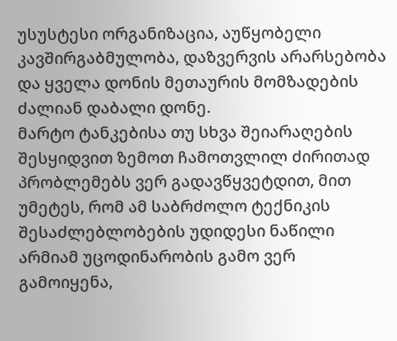უსუსტესი ორგანიზაცია, აუწყობელი კავშირგაბმულობა, დაზვერვის არარსებობა და ყველა დონის მეთაურის მომზადების ძალიან დაბალი დონე.
მარტო ტანკებისა თუ სხვა შეიარაღების შესყიდვით ზემოთ ჩამოთვლილ ძირითად პრობლემებს ვერ გადავწყვეტდით, მით უმეტეს, რომ ამ საბრძოლო ტექნიკის შესაძლებლობების უდიდესი ნაწილი არმიამ უცოდინარობის გამო ვერ გამოიყენა,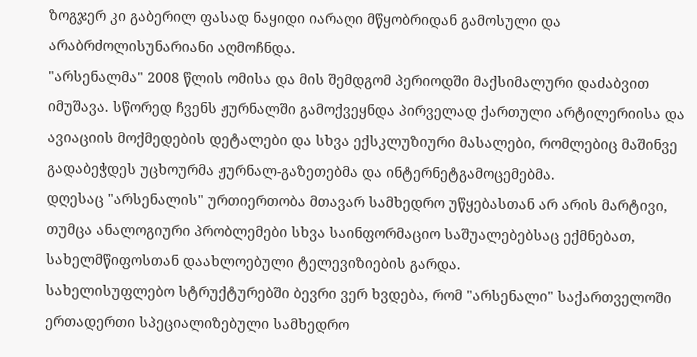ზოგჯერ კი გაბერილ ფასად ნაყიდი იარაღი მწყობრიდან გამოსული და არაბრძოლისუნარიანი აღმოჩნდა.
"არსენალმა" 2008 წლის ომისა და მის შემდგომ პერიოდში მაქსიმალური დაძაბვით იმუშავა. სწორედ ჩვენს ჟურნალში გამოქვეყნდა პირველად ქართული არტილერიისა და ავიაციის მოქმედების დეტალები და სხვა ექსკლუზიური მასალები, რომლებიც მაშინვე გადაბეჭდეს უცხოურმა ჟურნალ-გაზეთებმა და ინტერნეტგამოცემებმა.
დღესაც "არსენალის" ურთიერთობა მთავარ სამხედრო უწყებასთან არ არის მარტივი, თუმცა ანალოგიური პრობლემები სხვა საინფორმაციო საშუალებებსაც ექმნებათ, სახელმწიფოსთან დაახლოებული ტელევიზიების გარდა.
სახელისუფლებო სტრუქტურებში ბევრი ვერ ხვდება, რომ "არსენალი" საქართველოში ერთადერთი სპეციალიზებული სამხედრო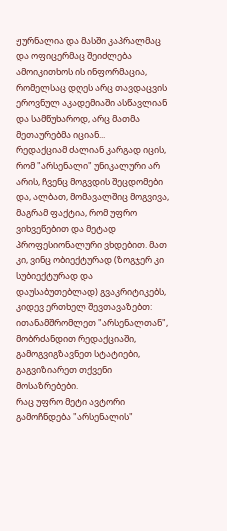ჟურნალია და მასში კაპრალმაც და ოფიცერმაც შეიძლება ამოიკითხოს ის ინფორმაცია, რომელსაც დღეს არც თავდაცვის ეროვნულ აკადემიაში ასწავლიან და სამწუხაროდ, არც მათმა მეთაურებმა იციან...
რედაქციამ ძალიან კარგად იცის, რომ "არსენალი" უნიკალური არ არის, ჩვენც მოგვდის შეცდომები და, ალბათ, მომავალშიც მოგვივა, მაგრამ ფაქტია, რომ უფრო ვიხვეწებით და მეტად პროფესიონალური ვხდებით. მათ კი, ვინც ობიექტურად (ზოგჯერ კი სუბიექტურად და დაუსაბუთებლად) გვაკრიტიკებს, კიდევ ერთხელ შევთავაზებთ: ითანამშრომლეთ "არსენალთან", მობრძანდით რედაქციაში, გამოგვიგზავნეთ სტატიები, გაგვიზიარეთ თქვენი მოსაზრებები.
რაც უფრო მეტი ავტორი გამოჩნდება "არსენალის"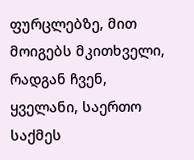ფურცლებზე, მით მოიგებს მკითხველი, რადგან ჩვენ, ყველანი, საერთო საქმეს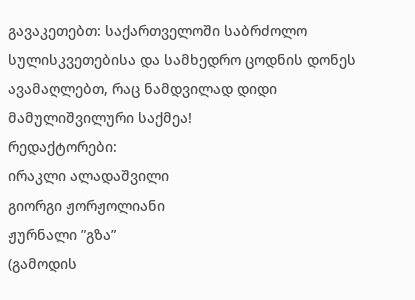გავაკეთებთ: საქართველოში საბრძოლო სულისკვეთებისა და სამხედრო ცოდნის დონეს ავამაღლებთ, რაც ნამდვილად დიდი მამულიშვილური საქმეა!
რედაქტორები:
ირაკლი ალადაშვილი
გიორგი ჟორჟოლიანი
ჟურნალი ”გზა”
(გამოდის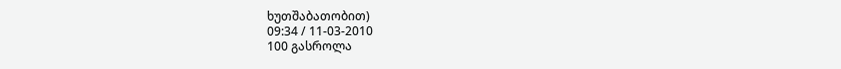ხუთშაბათობით)
09:34 / 11-03-2010
100 გასროლა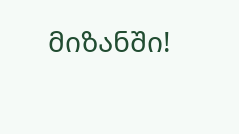მიზანში!